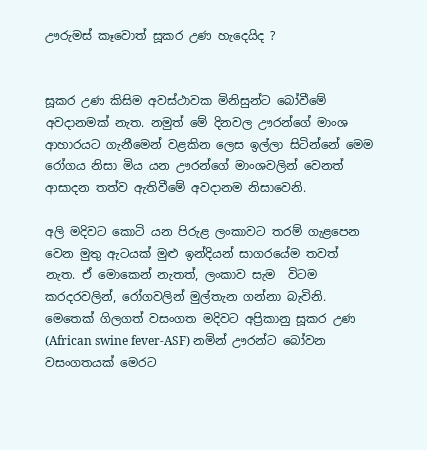ඌරුමස් කෑවොත් සූකර උණ හැදෙයිද ?


සූකර උණ කිසිම අවස්ථාවක මිනිසුන්ට බෝවීමේ අවදානමක් නැත. නමුත් මේ දිනවල ඌරන්ගේ මාංශ ආහාරයට ගැනීමෙන් වළකින ලෙස ඉල්ලා සිටින්නේ මෙම රෝගය නිසා මිය යන ඌරන්ගේ මාංශවලින් වෙනත් ආසාදන තත්ව ඇතිවීමේ අවදානම නිසාවෙනි.

අලි මදිවට කොටි යන පිරුළ ලංකාවට තරම් ගැළපෙන වෙන මුතු ඇටයක් මුළු ඉන්දියන් සාගරයේම තවත් නැත. ඒ මොකෙන් නැතත්, ලංකාව සැම  විටම කරදරවලින්, රෝගවලින් මුල්තැන ගන්නා බැවිනි. මෙතෙක් ගිලගත් වසංගත මදිවට අප්‍රිකානු සූකර උණ (African swine fever-ASF) නමින් ඌරන්ට බෝවන වසංගතයක් මෙරට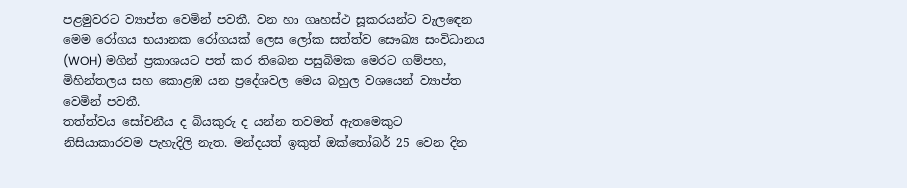පළමුවරට ව්‍යාප්ත වෙමින් පවතී. වන හා ගෘහස්ථ සූකරයන්ට වැලඳෙන මෙම රෝගය භයානක රෝගයක් ලෙස ලෝක සත්ත්ව සෞඛ්‍ය සංවිධානය (WOH) මගින් ප්‍රකාශයට පත් කර තිබෙන පසුබිමක මෙරට ගම්පහ, මිහින්තලය සහ කොළඹ යන ප්‍රදේශවල මෙය බහුල වශයෙන් ව්‍යාප්ත වෙමින් පවතී.
තත්ත්වය සෝචනීය ද බියකුරු ද යන්න තවමත් ඇතමෙකුට නිසියාකාරවම පැහැදිලි නැත. මන්දයත් ඉකුත් ඔක්තෝබර් 25 වෙන දින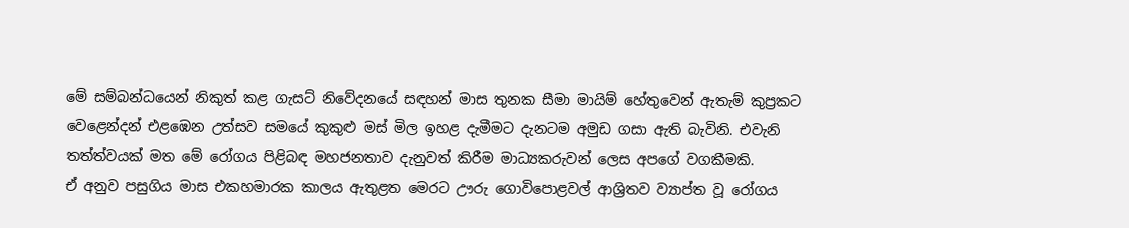මේ සම්බන්ධයෙන් නිකුත් කළ ගැසට් නිවේදනයේ සඳහන් මාස තුනක සීමා මායිම් හේතුවෙන් ඇතැම් කුප්‍රකට වෙළෙන්දන් එළඹෙන උත්සව සමයේ කුකුළු මස් මිල ඉහළ දැමීමට දැනටම අමුඩ ගසා ඇති බැවිනි. එවැනි තත්ත්වයක් මත මේ රෝගය පිළිබඳ මහජනතාව දැනුවත් කිරීම මාධ්‍යකරුවන් ලෙස අපගේ වගකීමකි.
ඒ අනුව පසුගිය මාස එකහමාරක කාලය ඇතුළත මෙරට ඌරු ගොවිපොළවල් ආශ්‍රිතව ව්‍යාප්ත වූ රෝගය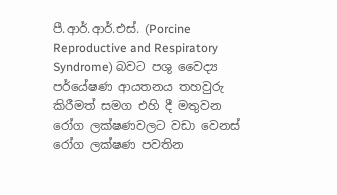පී.ආර්.ආර්.එස්. (Porcine Reproductive and Respiratory Syndrome) බවට පශු වෛද්‍ය පර්‌යේෂණ ආයතනය තහවුරු කිරීමත් සමග එහි දී මතුවන රෝග ලක්ෂණවලට වඩා වෙනස් රෝග ලක්ෂණ පවතින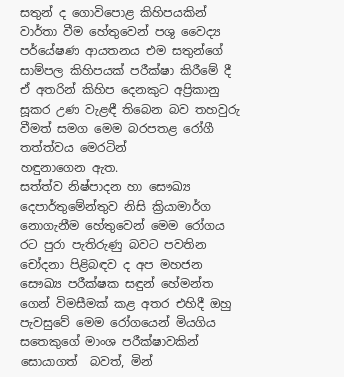සතුන් ද ගොවිපොළ කිහිපයකින් වාර්තා වීම හේතුවෙන් පශු වෛද්‍ය පර්‌යේෂණ ආයතනය එම සතුන්ගේ සාම්පල කිහිපයක් පරීක්ෂා කිරීමේ දී ඒ අතරින් කිහිප දෙනකුට අප්‍රිකානු සූකර උණ වැළඳී තිබෙන බව තහවුරු වීමත් සමග මෙම බරපතළ රෝගී තත්ත්වය මෙරටින්
හඳුනාගෙන ඇත.
සත්ත්ව නිෂ්පාදන හා සෞඛ්‍ය දෙපාර්තුමේන්තුව නිසි ක්‍රියාමාර්ග නොගැනීම හේතුවෙන් මෙම රෝගය රට පුරා පැතිරුණු බවට පවතින චෝදනා පිළිබඳව ද අප මහජන සෞඛ්‍ය පරීක්ෂක සඳුන් හේමන්ත ගෙන් විමසීමක් කළ අතර එහිදී ඔහු පැවසුවේ මෙම රෝගයෙන් මියගිය සතෙකුගේ මාංශ පරීක්ෂාවකින් සොයාගත්  බවත්, මින්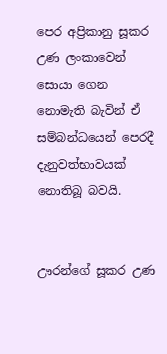පෙර අප්‍රිකානු සූකර උණ ලංකාවෙන් සොයා ගෙන නොමැති බැවින් ඒ සම්බන්ධයෙන් පෙරදී දැනුවත්භාවයක් නොතිබූ බවයි.


ඌරන්ගේ සූකර උණ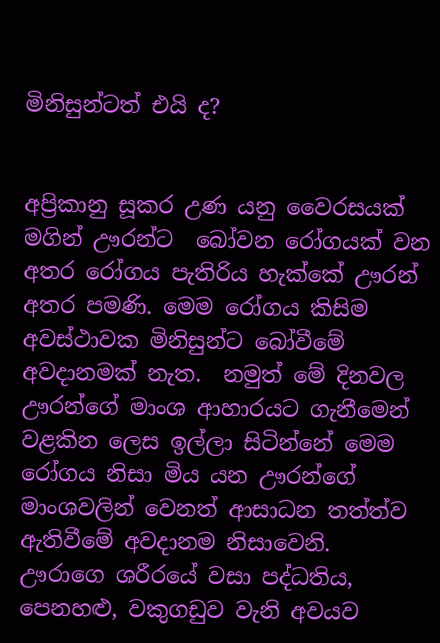මිනිසුන්ටත් එයි ද?


අප්‍රිකානු සූකර උණ යනු වෛරසයක් මගින් ඌරන්ට  බෝවන රෝගයක් වන අතර රෝගය පැතිරිය හැක්කේ ඌරන් අතර පමණි. මෙම රෝගය කිසිම අවස්ථාවක මිනිසුන්ට බෝවීමේ අවදානමක් නැත.  නමුත් මේ දිනවල ඌරන්ගේ මාංශ ආහාරයට ගැනීමෙන් වළකින ලෙස ඉල්ලා සිටින්නේ මෙම රෝගය නිසා මිය යන ඌරන්ගේ මාංශවලින් වෙනත් ආසාධන තත්ත්ව ඇතිවීමේ අවදානම නිසාවෙනි.
ඌරාගෙ ශරීරයේ වසා පද්ධතිය, පෙනහළු, වකුගඩුව වැනි අවයව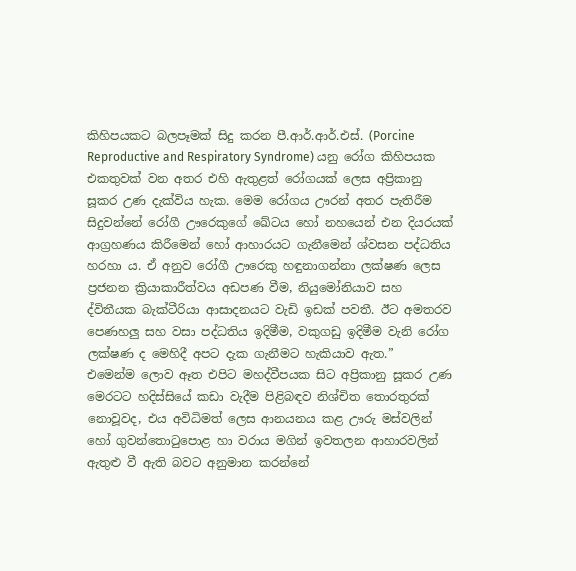කිහිපයකට බලපෑමක් සිදු කරන පී.ආර්.ආර්.එස්. (Porcine Reproductive and Respiratory Syndrome) යනු රෝග කිහිපයක එකතුවක් වන අතර එහි ඇතුළත් රෝගයක් ලෙස අප්‍රිකානු සූකර උණ දැක්විය හැක. මෙම රෝගය ඌරන් අතර පැතිරීම සිදුවන්නේ රෝගී ඌරෙකුගේ ඛේටය හෝ නහයෙන් එන දියරයක් ආග්‍රහණය කිරීමෙන් හෝ ආහාරයට ගැනීමෙන් ශ්වසන පද්ධතිය හරහා ය. ඒ අනුව රෝගී ඌරෙකු හඳුනාගන්නා ලක්ෂණ ලෙස ප්‍රජනන ක්‍රියාකාරීත්වය අඩපණ වීම, නියුමෝනියාව සහ ද්විතීයක බැක්ටීරියා ආසාදනයට වැඩි ඉඩක් පවතී. ඊට අමතරව පෙණහලු සහ වසා පද්ධතිය ඉදිමීම, වකුගඩු ඉදිමීම වැනි රෝග ලක්ෂණ ද මෙහිදී අපට දැක ගැනීමට හැකියාව ඇත.”
එමෙන්ම ලොව ඈත එපිට මහද්වීපයක සිට අප්‍රිකානු සූකර උණ මෙරටට හදිස්සියේ කඩා වැදීම පිළිබඳව නිශ්චිත තොරතුරක් නොවූවද, එය අවිධිමත් ලෙස ආනයනය කළ ඌරු මස්වලින් හෝ ගුවන්තොටුපොළ හා වරාය මගින් ඉවතලන ආහාරවලින් ඇතුළු වී ඇති බවට අනුමාන කරන්නේ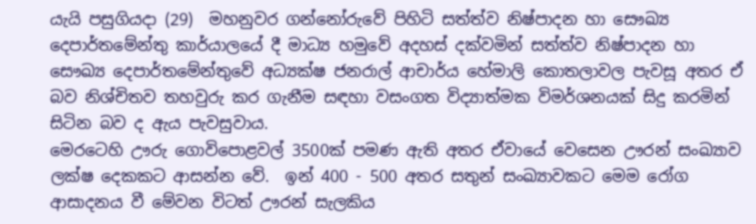යැයි පසුගියදා (29)  මහනුවර ගන්නෝරුවේ පිහිටි සත්ත්ව නිෂ්පාදන හා සෞඛ්‍ය දෙපාර්තමේන්තු කාර්යාලයේ දී මාධ්‍ය හමුවේ අදහස් දක්වමින් සත්ත්ව නිෂ්පාදන හා සෞඛ්‍ය දෙපාර්තමේන්තුවේ අධ්‍යක්ෂ ජනරාල් ආචාර්ය හේමාලි කොතලාවල පැවසූ අතර ඒ බව නිශ්චිතව තහවුරු කර ගැනීම සඳහා වසංගත විද්‍යාත්මක විමර්ශනයක් සිදු කරමින් සිටින බව ද ඇය පැවසුවාය.
මෙරටෙහි ඌරු ගොවිපොළවල් 3500ක් පමණ ඇති අතර ඒවායේ වෙසෙන ඌරන් සංඛ්‍යාව ලක්ෂ දෙකකට ආසන්න වේ.  ඉන් 400 - 500 අතර සතුන් සංඛ්‍යාවකට මෙම රෝග ආසාදනය වී මේවන විටත් ඌරන් සැලකිය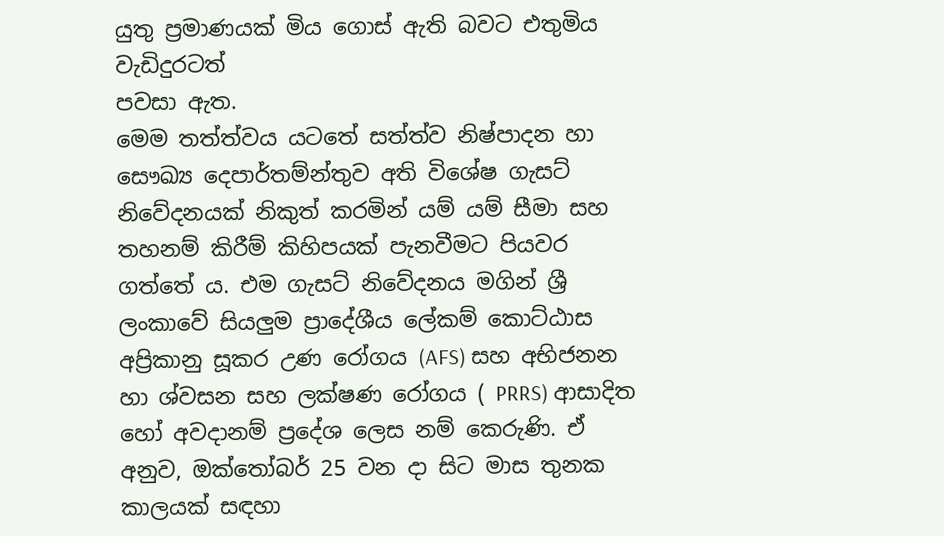යුතු ප්‍රමාණයක් මිය ගොස් ඇති බවට එතුමිය වැඩිදුරටත්
පවසා ඇත.
මෙම තත්ත්වය යටතේ සත්ත්ව නිෂ්පාදන හා සෞඛ්‍ය දෙපාර්තම්න්තුව අති විශේෂ ගැසට් නිවේදනයක් නිකුත් කරමින් යම් යම් සීමා සහ තහනම් කිරීම් කිහිපයක් පැනවීමට පියවර ගත්තේ ය. එම ගැසට් නිවේදනය මගින් ශ්‍රී ලංකාවේ සියලුම ප්‍රාදේශීය ලේකම් කොට්ඨාස අප්‍රිකානු සූකර උණ රෝගය (AFS) සහ අභිජනන හා ශ්වසන සහ ලක්ෂණ රෝගය ( PRRS) ආසාදිත හෝ අවදානම් ප්‍රදේශ ලෙස නම් කෙරුණි. ඒ අනුව, ඔක්තෝබර් 25 වන දා සිට මාස තුනක කාලයක් සඳහා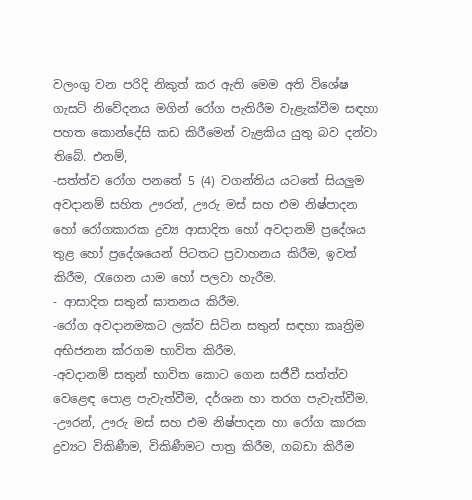වලංගු වන පරිදි නිකුත් කර ඇති මෙම අති විශේෂ ගැසට් නිවේදනය මගින් රෝග පැතිරීම වැළැක්වීම සඳහා පහත කොන්දේසි කඩ කිරීමෙන් වැළකිය යුතු බව දන්වා
තිබේ. එනම්,
-සත්ත්ව රෝග පනතේ 5 (4) වගන්තිය යටතේ සියලුම අවදානම් සහිත ඌරන්, ඌරු මස් සහ එම නිෂ්පාදන හෝ රෝගකාරක ද්‍රව්‍ය ආසාදිත හෝ අවදානම් ප්‍රදේශය තුළ හෝ ප්‍රදේශයෙන් පිටතට ප්‍රවාහනය කිරීම, ඉවත් කිරීම, රැගෙන යාම හෝ පලවා හැරීම.
- ආසාදිත සතුන් ඝාතනය කිරීම.
-රෝග අවදානමකට ලක්ව සිටින සතුන් සඳහා කෘත්‍රිම අභිජනන ක්රගම භාවිත කිරීම.
-අවදානම් සතුන් භාවිත කොට ගෙන සජීවී සත්ත්ව වෙළෙඳ පොළ පැවැත්වීම, දර්ශන හා තරග පැවැත්වීම.
-ඌරන්, ඌරු මස් සහ එම නිෂ්පාදන හා රෝග කාරක ද්‍රව්‍යට විකිණීම, විකිණීමට පාත්‍ර කිරීම, ගබඩා කිරීම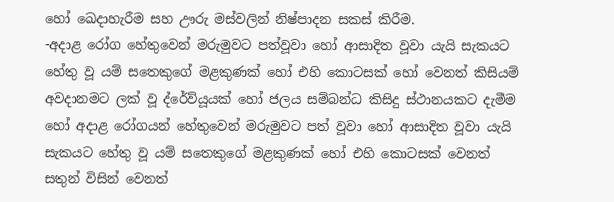හෝ ඛෙදාහැරීම සහ ඌරු මස්වලින් නිෂ්පාදන සකස් කිරීම.
-අදාළ රෝග හේතුවෙන් මරුමුවට පත්වූවා හෝ ආසාදිත වූවා යැයි සැකයට හේතු වූ යම් සතෙකුගේ මළකුණක් හෝ එහි කොටසක් හෝ වෙනත් කිසියම් අවදානමට ලක් වූ ද්රේව්යූයක් හෝ ජලය සම්බන්ධ කිසිදු ස්ථානයකට දැමීම හෝ අදාළ රෝගයන් හේතුවෙන් මරුමුවට පත් වූවා හෝ ආසාදිත වූවා යැයි සැකයට හේතු වූ යම් සතෙකුගේ මළකුණක් හෝ එහි කොටසක් වෙනත් සතුන් විසින් වෙනත්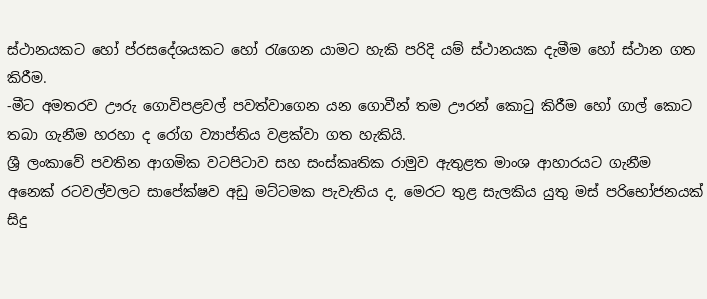ස්ථානයකට හෝ ප්රසදේශයකට හෝ රැගෙන යාමට හැකි පරිදි යම් ස්ථානයක දැමීම හෝ ස්ථාන ගත කිරීම.
-මීට අමතරව ඌරු ගොවිපළවල් පවත්වාගෙන යන ගොවීන් තම ඌරන් කොටු කිරීම හෝ ගාල් කොට තබා ගැනීම හරහා ද රෝග ව්‍යාප්තිය වළක්වා ගත හැකියි.
ශ්‍රී ලංකාවේ පවතින ආගමික වටපිටාව සහ සංස්කෘතික රාමුව ඇතුළත මාංශ ආහාරයට ගැනීම අනෙක් රටවල්වලට සාපේක්ෂව අඩු මට්ටමක පැවැතිය ද, මෙරට තුළ සැලකිය යුතු මස් පරිභෝජනයක් සිදු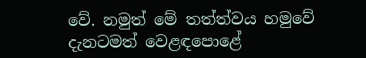වේ. නමුත් මේ තත්ත්වය හමුවේ දැනටමත් වෙළඳපොළේ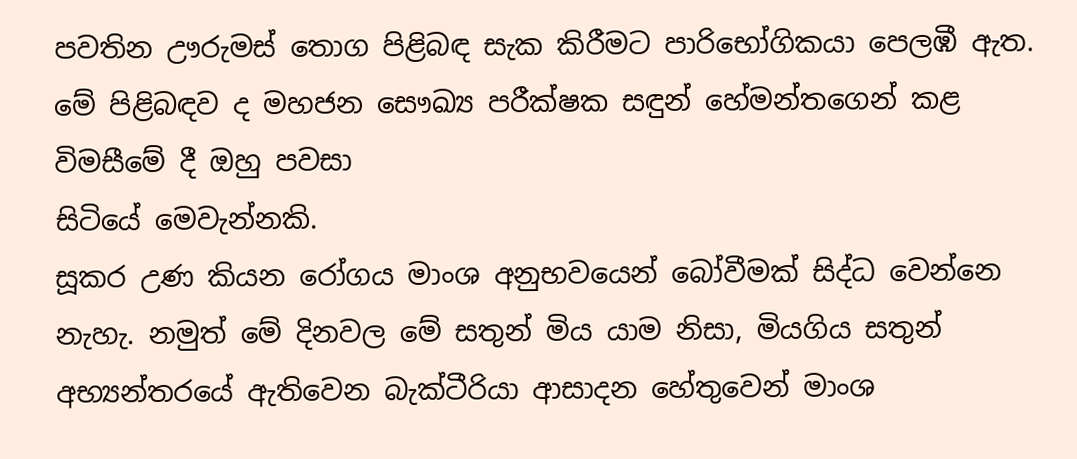පවතින ඌරුමස් තොග පිළිබඳ සැක කිරීමට පාරිභෝගිකයා පෙලඹී ඇත.
මේ පිළිබඳව ද මහජන සෞඛ්‍ය පරීක්ෂක සඳුන් හේමන්තගෙන් කළ විමසීමේ දී ඔහු පවසා
සිටියේ මෙවැන්නකි.
සූකර උණ කියන රෝගය මාංශ අනුභවයෙන් බෝවීමක් සිද්ධ වෙන්නෙ නැහැ. නමුත් මේ දිනවල මේ සතුන් මිය යාම නිසා, මියගිය සතුන් අභ්‍යන්තරයේ ඇතිවෙන බැක්ටීරියා ආසාදන හේතුවෙන් මාංශ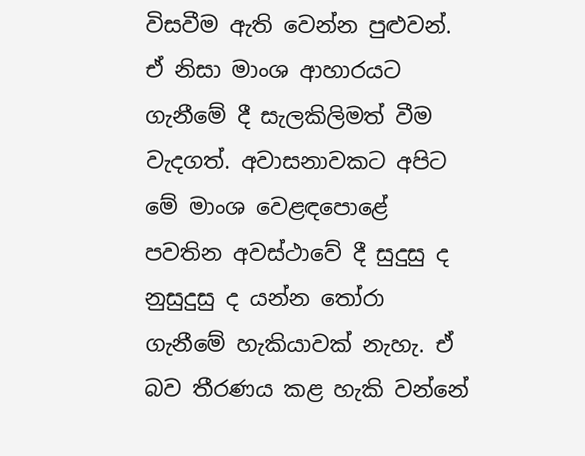විසවීම ඇති වෙන්න පුළුවන්. ඒ නිසා මාංශ ආහාරයට ගැනීමේ දී සැලකිලිමත් වීම වැදගත්. අවාසනාවකට අපිට මේ මාංශ වෙළඳපොළේ පවතින අවස්ථාවේ දී සුදුසු ද නුසුදුසු ද යන්න තෝරා ගැනීමේ හැකියාවක් නැහැ. ඒ බව තීරණය කළ හැකි වන්නේ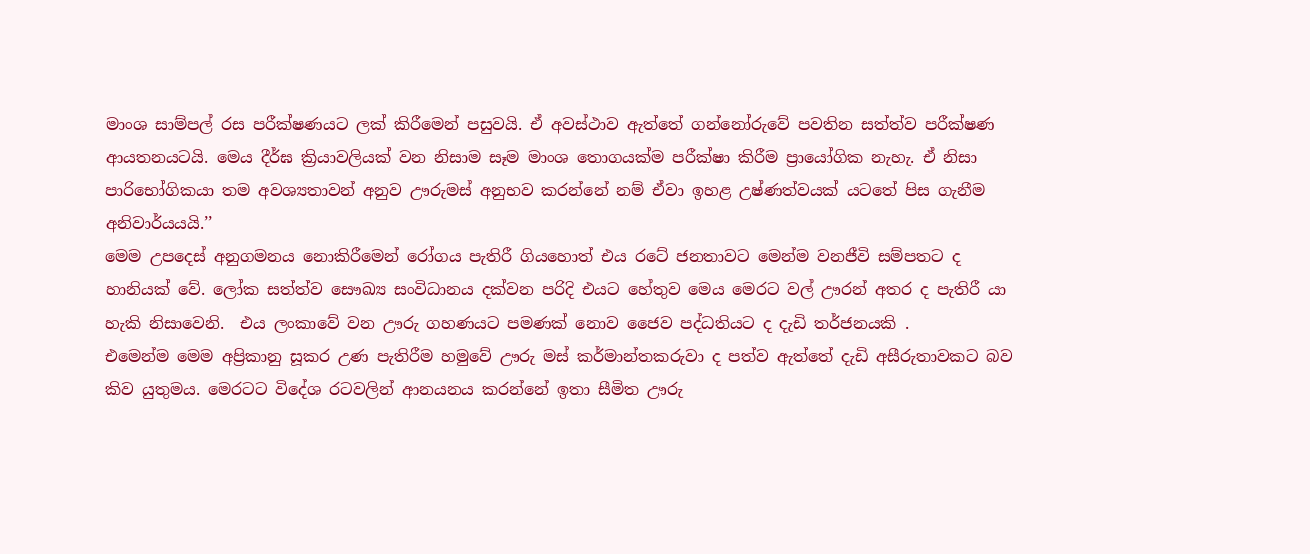මාංශ සාම්පල් රස පරීක්ෂණයට ලක් කිරීමෙන් පසුවයි. ඒ අවස්ථාව ඇත්තේ ගන්නෝරුවේ පවතින සත්ත්ව පරීක්ෂණ ආයතනයටයි. මෙය දීර්ඝ ක්‍රියාවලියක් වන නිසාම සෑම මාංශ තොගයක්ම පරීක්ෂා කිරීම ප්‍රායෝගික නැහැ. ඒ නිසා පාරිභෝගිකයා තම අවශ්‍යතාවන් අනුව ඌරුමස් අනුභව කරන්නේ නම් ඒවා ඉහළ උෂ්ණත්වයක් යටතේ පිස ගැනීම අනිවාර්යයයි.’’
මෙම උපදෙස් අනුගමනය නොකිරීමෙන් රෝගය පැතිරී ගියහොත් එය රටේ ජනතාවට මෙන්ම වනජීවි සම්පතට ද හානියක් වේ. ලෝක සත්ත්ව සෞඛ්‍ය සංවිධානය දක්වන පරිදි එයට හේතුව මෙය මෙරට වල් ඌරන් අතර ද පැතිරී යා හැකි නිසාවෙනි.  එය ලංකාවේ වන ඌරු ගහණයට පමණක් නොව ජෛව පද්ධතියට ද දැඩි තර්ජනයකි .
එමෙන්ම මෙම අප්‍රිකානු සූකර උණ පැතිරීම හමුවේ ඌරු මස් කර්මාන්තකරුවා ද පත්ව ඇත්තේ දැඩි අසීරුතාවකට බව කිව යුතුමය. මෙරටට විදේශ රටවලින් ආනයනය කරන්නේ ඉතා සීමිත ඌරු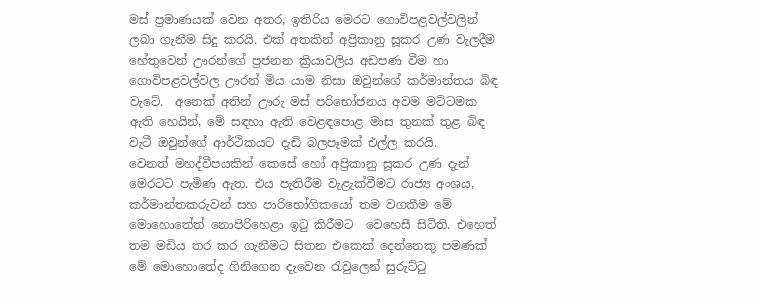මස් ප්‍රමාණයක් වෙන අතර, ඉතිරිය මෙරට ගොවිපළවල්වලින් ලබා ගැනීම සිදු කරයි. එක් අතකින් අප්‍රිකානු සූකර උණ වැලදීම හේතුවෙන් ඌරන්ගේ ප්‍රජනන ක්‍රියාවලිය අඩපණ වීම හා ගොවිපළවල්වල ඌරන් මිය යාම නිසා ඔවුන්ගේ කර්මාන්තය බිඳ වැටේ.  අනෙක් අතින් ඌරු මස් පරිභෝජනය අවම මට්ටමක ඇති හෙයින්, මේ සඳහා ඇති වෙළඳපොළ මාස තුනක් තුළ බිඳ වැටී ඔවුන්ගේ ආර්ථිකයට දැඩි බලපෑමක් එල්ල කරයි.
වෙනත් මහද්වීපයකින් කෙසේ හෝ අප්‍රිකානු සූකර උණ දැන් මෙරටට පැමිණ ඇත. එය පැතිරීම වැළැක්වීමට රාජ්‍ය අංශය, කර්මාන්තකරුවන් සහ පාරිභෝගිකයෝ තම වගකීම මේ මොහොතේත් නොපිරිහෙළා ඉටු කිරීමට  වෙහෙසී සිටිති. එහෙත් තම මඩිය තර කර ගැනීමට සිතන එකෙක් දෙන්නෙකු පමණක් මේ මොහොතේද ගිනිගෙන දැවෙන රැවුලෙන් සුරුට්ටු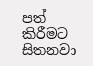පත් කිරීමට සිතනවා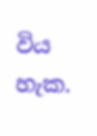විය හැක.